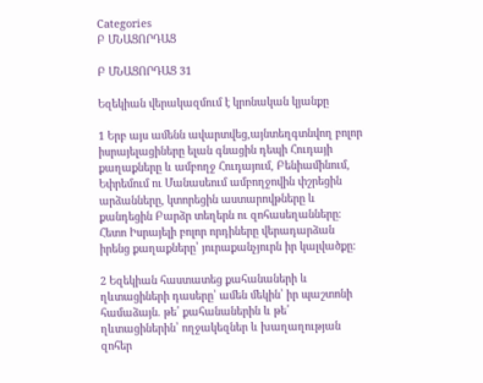Categories
Բ ՄՆԱՑՈՐԴԱՑ

Բ ՄՆԱՑՈՐԴԱՑ 31

Եզեկիան վերակազմում է կրոնական կյանքը

1 Երբ այս ամենն ավարտվեց,այնտեղգտնվող բոլոր իսրայելացիները ելան գնացին դեպի Հուդայի քաղաքները և ամբողջ Հուդայում, Բենիամինում, Եփրեմում ու Մանասեում ամբողջովին փշրեցին արձանները, կտորեցին աստարովթները և քանդեցին Բարձր տեղերն ու զոհասեղանները։ Հետո Իսրայելի բոլոր որդիները վերադարձան իրենց քաղաքները՝ յուրաքանչյուրն իր կալվածքը։

2 Եզեկիան հաստատեց քահանաների և ղևտացիների դասերը՝ ամեն մեկին՝ իր պաշտոնի համաձայն. թե՛ քահանաներին և թե՛ ղևտացիներին՝ ողջակեզներ և խաղաղության զոհեր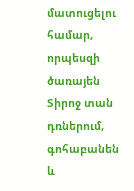մատուցելու համար, որպեսզի ծառայեն Տիրոջ տան դռներում, գոհաբանեն և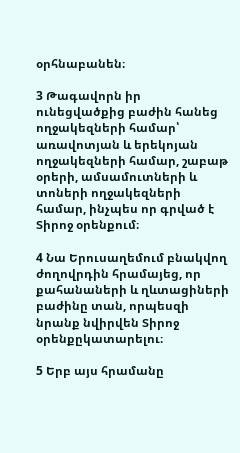օրհնաբանեն։

3 Թագավորն իր ունեցվածքից բաժին հանեց ողջակեզների համար՝ առավոտյան և երեկոյան ողջակեզների համար, շաբաթ օրերի, ամսամուտների և տոների ողջակեզների համար, ինչպես որ գրված է Տիրոջ օրենքում։

4 Նա Երուսաղեմում բնակվող ժողովրդին հրամայեց, որ քահանաների և ղևտացիների բաժինը տան, որպեսզի նրանք նվիրվեն Տիրոջ օրենքըկատարելու։

5 Երբ այս հրամանը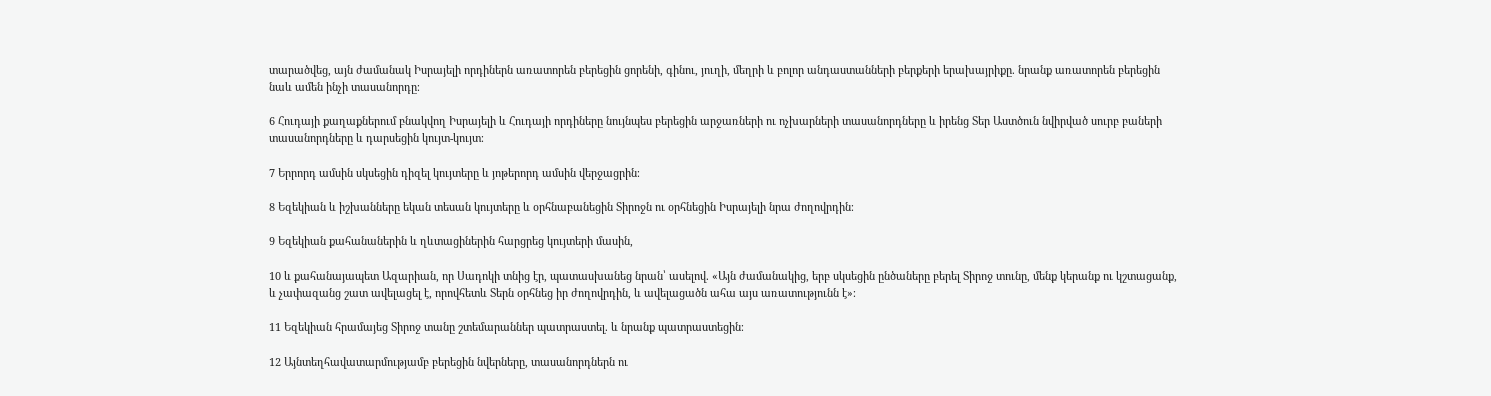տարածվեց, այն ժամանակ Իսրայելի որդիներն առատորեն բերեցին ցորենի, գինու, յուղի, մեղրի և բոլոր անդաստանների բերքերի երախայրիքը. նրանք առատորեն բերեցին նաև ամեն ինչի տասանորդը։

6 Հուդայի քաղաքներում բնակվող Իսրայելի և Հուդայի որդիները նույնպես բերեցին արջառների ու ոչխարների տասանորդները և իրենց Տեր Աստծուն նվիրված սուրբ բաների տասանորդները և դարսեցին կույտ-կույտ։

7 Երրորդ ամսին սկսեցին դիզել կույտերը և յոթերորդ ամսին վերջացրին։

8 Եզեկիան և իշխանները եկան տեսան կույտերը և օրհնաբանեցին Տիրոջն ու օրհնեցին Իսրայելի նրա ժողովրդին։

9 Եզեկիան քահանաներին և ղևտացիներին հարցրեց կույտերի մասին,

10 և քահանայապետ Ազարիան, որ Սադոկի տնից էր, պատասխանեց նրան՝ ասելով. «Այն ժամանակից, երբ սկսեցին ընծաները բերել Տիրոջ տունը, մենք կերանք ու կշտացանք, և չափազանց շատ ավելացել է, որովհետև Տերն օրհնեց իր ժողովրդին, և ավելացածն ահա այս առատությունն է»։

11 Եզեկիան հրամայեց Տիրոջ տանը շտեմարաններ պատրաստել. և նրանք պատրաստեցին։

12 Այնտեղհավատարմությամբ բերեցին նվերները, տասանորդներն ու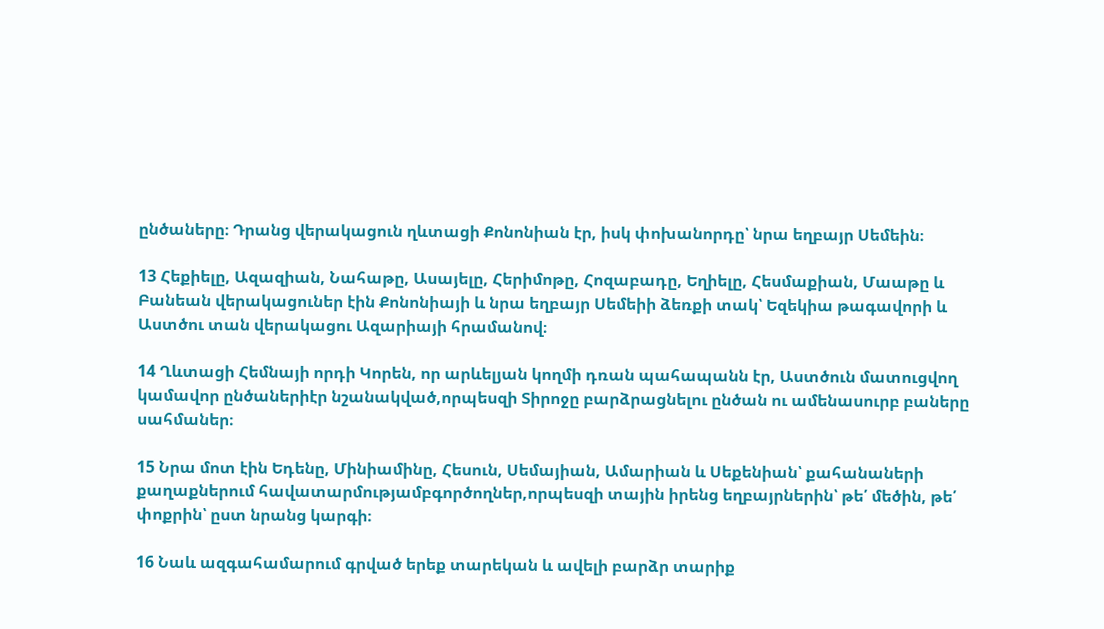ընծաները։ Դրանց վերակացուն ղևտացի Քոնոնիան էր, իսկ փոխանորդը՝ նրա եղբայր Սեմեին։

13 Հեքիելը, Ազազիան, Նահաթը, Ասայելը, Հերիմոթը, Հոզաբադը, Եղիելը, Հեսմաքիան, Մաաթը և Բանեան վերակացուներ էին Քոնոնիայի և նրա եղբայր Սեմեիի ձեռքի տակ՝ Եզեկիա թագավորի և Աստծու տան վերակացու Ազարիայի հրամանով։

14 Ղևտացի Հեմնայի որդի Կորեն, որ արևելյան կողմի դռան պահապանն էր, Աստծուն մատուցվող կամավոր ընծաներիէր նշանակված,որպեսզի Տիրոջը բարձրացնելու ընծան ու ամենասուրբ բաները սահմաներ։

15 Նրա մոտ էին Եդենը, Մինիամինը, Հեսուն, Սեմայիան, Ամարիան և Սեքենիան՝ քահանաների քաղաքներում հավատարմությամբգործողներ,որպեսզի տային իրենց եղբայրներին՝ թե՛ մեծին, թե՛ փոքրին՝ ըստ նրանց կարգի։

16 Նաև ազգահամարում գրված երեք տարեկան և ավելի բարձր տարիք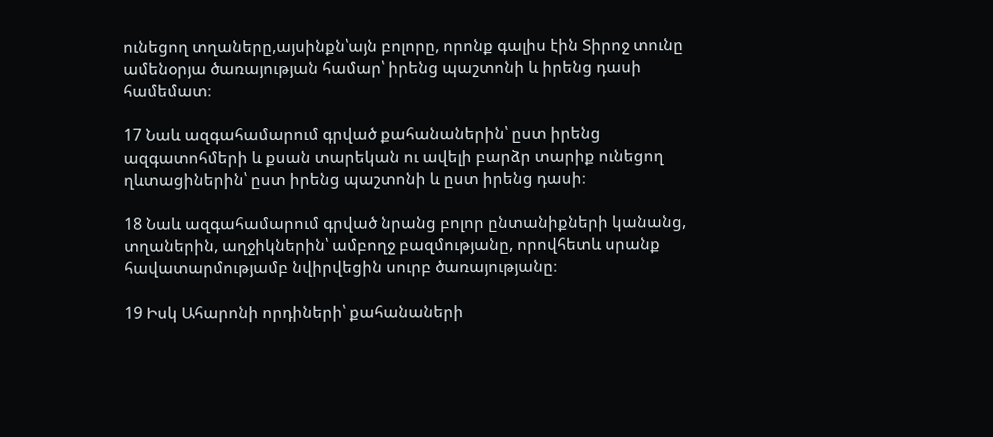ունեցող տղաները,այսինքն՝այն բոլորը, որոնք գալիս էին Տիրոջ տունը ամենօրյա ծառայության համար՝ իրենց պաշտոնի և իրենց դասի համեմատ։

17 Նաև ազգահամարում գրված քահանաներին՝ ըստ իրենց ազգատոհմերի և քսան տարեկան ու ավելի բարձր տարիք ունեցող ղևտացիներին՝ ըստ իրենց պաշտոնի և ըստ իրենց դասի։

18 Նաև ազգահամարում գրված նրանց բոլոր ընտանիքների կանանց, տղաներին, աղջիկներին՝ ամբողջ բազմությանը, որովհետև սրանք հավատարմությամբ նվիրվեցին սուրբ ծառայությանը։

19 Իսկ Ահարոնի որդիների՝ քահանաների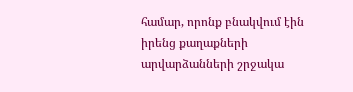համար, որոնք բնակվում էին իրենց քաղաքների արվարձանների շրջակա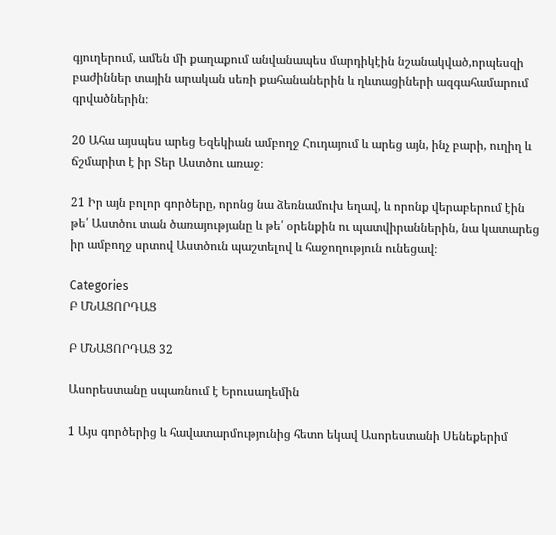գյուղերում, ամեն մի քաղաքում անվանապես մարդիկէին նշանակված,որպեսզի բաժիններ տային արական սեռի քահանաներին և ղևտացիների ազգահամարում գրվածներին։

20 Ահա այսպես արեց Եզեկիան ամբողջ Հուդայում և արեց այն, ինչ բարի, ուղիղ և ճշմարիտ է իր Տեր Աստծու առաջ։

21 Իր այն բոլոր գործերը, որոնց նա ձեռնամուխ եղավ, և որոնք վերաբերում էին թե՛ Աստծու տան ծառայությանը և թե՛ օրենքին ու պատվիրաններին, նա կատարեց իր ամբողջ սրտով Աստծուն պաշտելով և հաջողություն ունեցավ։

Categories
Բ ՄՆԱՑՈՐԴԱՑ

Բ ՄՆԱՑՈՐԴԱՑ 32

Ասորեստանը սպառնում է Երուսաղեմին

1 Այս գործերից և հավատարմությունից հետո եկավ Ասորեստանի Սենեքերիմ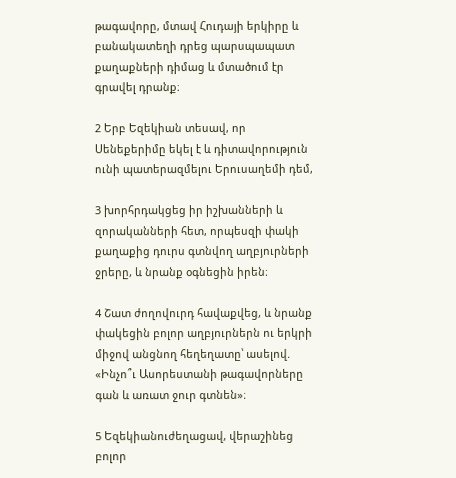թագավորը, մտավ Հուդայի երկիրը և բանակատեղի դրեց պարսպապատ քաղաքների դիմաց և մտածում էր գրավել դրանք։

2 Երբ Եզեկիան տեսավ, որ Սենեքերիմը եկել է և դիտավորություն ունի պատերազմելու Երուսաղեմի դեմ,

3 խորհրդակցեց իր իշխանների և զորականների հետ, որպեսզի փակի քաղաքից դուրս գտնվող աղբյուրների ջրերը, և նրանք օգնեցին իրեն։

4 Շատ ժողովուրդ հավաքվեց, և նրանք փակեցին բոլոր աղբյուրներն ու երկրի միջով անցնող հեղեղատը՝ ասելով. «Ինչո՞ւ Ասորեստանի թագավորները գան և առատ ջուր գտնեն»։

5 Եզեկիանուժեղացավ, վերաշինեց բոլոր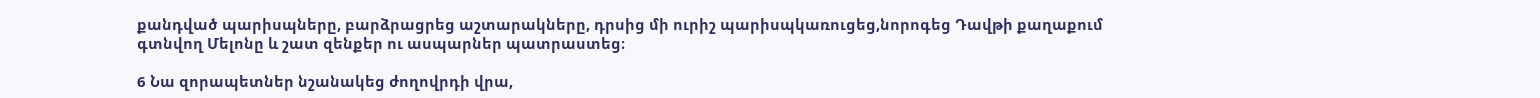քանդված պարիսպները, բարձրացրեց աշտարակները, դրսից մի ուրիշ պարիսպկառուցեց,նորոգեց Դավթի քաղաքում գտնվող Մելոնը և շատ զենքեր ու ասպարներ պատրաստեց։

6 Նա զորապետներ նշանակեց ժողովրդի վրա,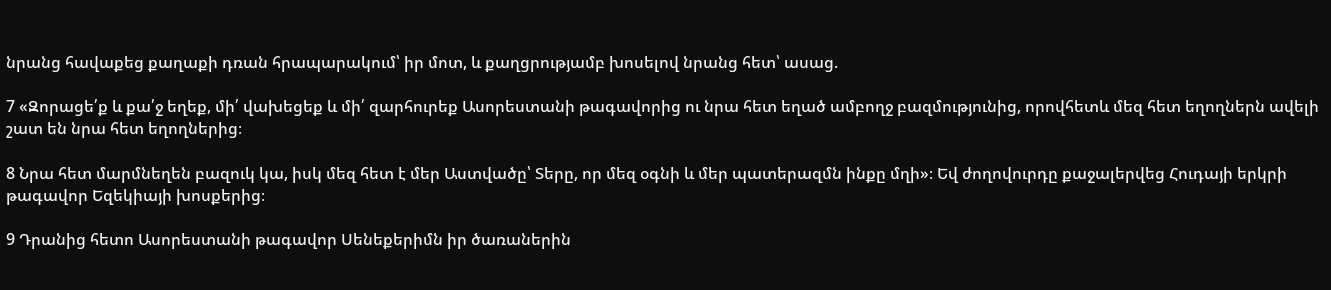նրանց հավաքեց քաղաքի դռան հրապարակում՝ իր մոտ, և քաղցրությամբ խոսելով նրանց հետ՝ ասաց.

7 «Զորացե՛ք և քա՛ջ եղեք, մի՛ վախեցեք և մի՛ զարհուրեք Ասորեստանի թագավորից ու նրա հետ եղած ամբողջ բազմությունից, որովհետև մեզ հետ եղողներն ավելի շատ են նրա հետ եղողներից։

8 Նրա հետ մարմնեղեն բազուկ կա, իսկ մեզ հետ է մեր Աստվածը՝ Տերը, որ մեզ օգնի և մեր պատերազմն ինքը մղի»։ Եվ ժողովուրդը քաջալերվեց Հուդայի երկրի թագավոր Եզեկիայի խոսքերից։

9 Դրանից հետո Ասորեստանի թագավոր Սենեքերիմն իր ծառաներին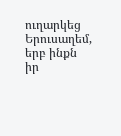ուղարկեց Երուսաղեմ, երբ ինքն իր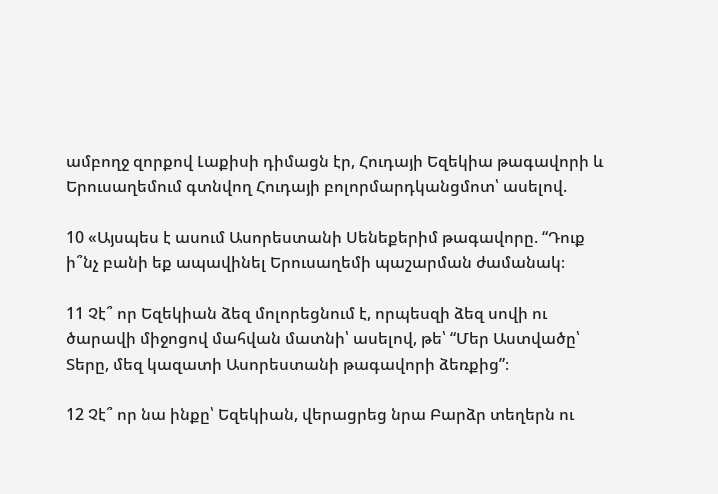ամբողջ զորքով Լաքիսի դիմացն էր, Հուդայի Եզեկիա թագավորի և Երուսաղեմում գտնվող Հուդայի բոլորմարդկանցմոտ՝ ասելով.

10 «Այսպես է ասում Ասորեստանի Սենեքերիմ թագավորը. “Դուք ի՞նչ բանի եք ապավինել Երուսաղեմի պաշարման ժամանակ։

11 Չէ՞ որ Եզեկիան ձեզ մոլորեցնում է, որպեսզի ձեզ սովի ու ծարավի միջոցով մահվան մատնի՝ ասելով, թե՝ “Մեր Աստվածը՝ Տերը, մեզ կազատի Ասորեստանի թագավորի ձեռքից”։

12 Չէ՞ որ նա ինքը՝ Եզեկիան, վերացրեց նրա Բարձր տեղերն ու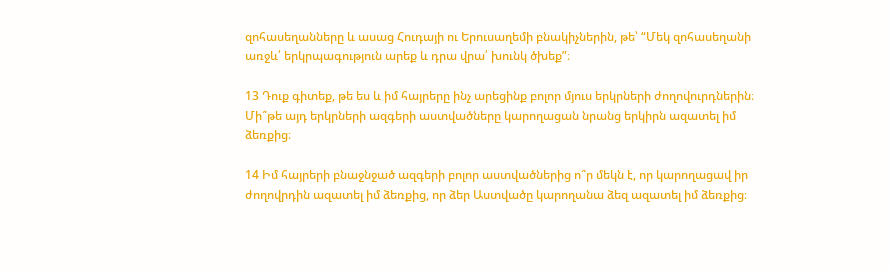զոհասեղանները և ասաց Հուդայի ու Երուսաղեմի բնակիչներին, թե՝ “Մեկ զոհասեղանի առջև՛ երկրպագություն արեք և դրա վրա՛ խունկ ծխեք”։

13 Դուք գիտեք, թե ես և իմ հայրերը ինչ արեցինք բոլոր մյուս երկրների ժողովուրդներին։ Մի՞թե այդ երկրների ազգերի աստվածները կարողացան նրանց երկիրն ազատել իմ ձեռքից։

14 Իմ հայրերի բնաջնջած ազգերի բոլոր աստվածներից ո՞ր մեկն է, որ կարողացավ իր ժողովրդին ազատել իմ ձեռքից, որ ձեր Աստվածը կարողանա ձեզ ազատել իմ ձեռքից։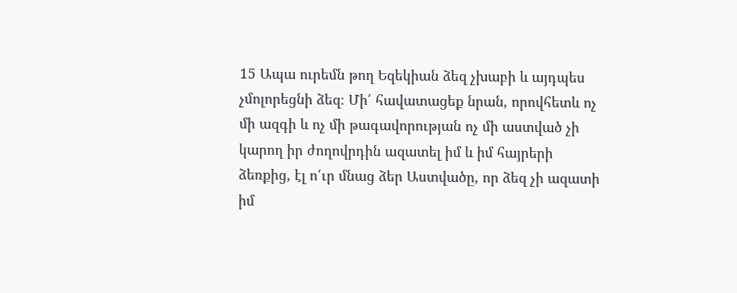15 Ապա ուրեմն թող Եզեկիան ձեզ չխաբի և այդպես չմոլորեցնի ձեզ։ Մի՛ հավատացեք նրան, որովհետև ոչ մի ազգի և ոչ մի թագավորության ոչ մի աստված չի կարող իր ժողովրդին ազատել իմ և իմ հայրերի ձեռքից, էլ ո՛ւր մնաց ձեր Աստվածը, որ ձեզ չի ազատի իմ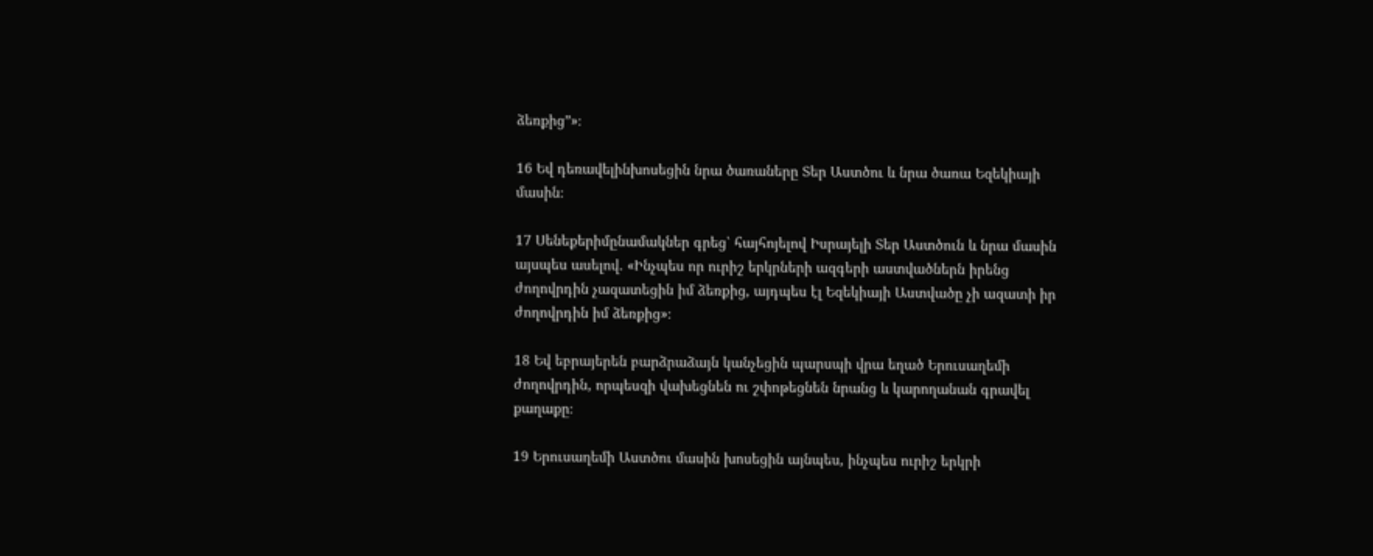ձեռքից”»։

16 Եվ դեռավելինխոսեցին նրա ծառաները Տեր Աստծու և նրա ծառա Եզեկիայի մասին։

17 Սենեքերիմընամակներ գրեց՝ հայհոյելով Իսրայելի Տեր Աստծուն և նրա մասին այսպես ասելով. «Ինչպես որ ուրիշ երկրների ազգերի աստվածներն իրենց ժողովրդին չազատեցին իմ ձեռքից, այդպես էլ Եզեկիայի Աստվածը չի ազատի իր ժողովրդին իմ ձեռքից»։

18 Եվ եբրայերեն բարձրաձայն կանչեցին պարսպի վրա եղած Երուսաղեմի ժողովրդին, որպեսզի վախեցնեն ու շփոթեցնեն նրանց և կարողանան գրավել քաղաքը։

19 Երուսաղեմի Աստծու մասին խոսեցին այնպես, ինչպես ուրիշ երկրի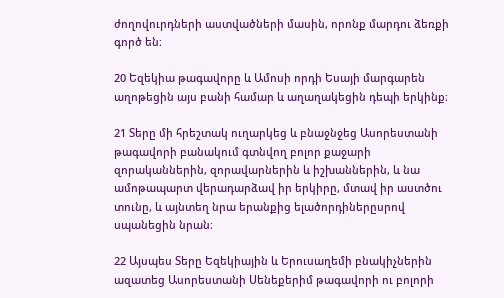ժողովուրդների աստվածների մասին, որոնք մարդու ձեռքի գործ են։

20 Եզեկիա թագավորը և Ամոսի որդի Եսայի մարգարեն աղոթեցին այս բանի համար և աղաղակեցին դեպի երկինք։

21 Տերը մի հրեշտակ ուղարկեց և բնաջնջեց Ասորեստանի թագավորի բանակում գտնվող բոլոր քաջարի զորականներին, զորավարներին և իշխաններին, և նա ամոթապարտ վերադարձավ իր երկիրը, մտավ իր աստծու տունը, և այնտեղ նրա երանքից ելածորդիներըսրով սպանեցին նրան։

22 Այսպես Տերը Եզեկիային և Երուսաղեմի բնակիչներին ազատեց Ասորեստանի Սենեքերիմ թագավորի ու բոլորի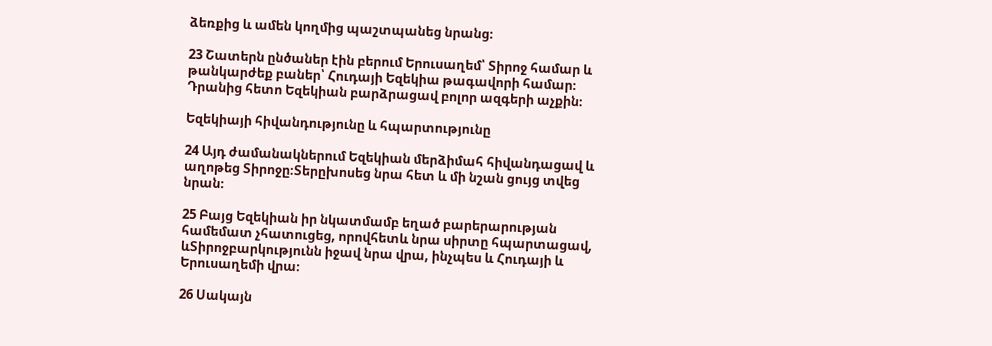ձեռքից և ամեն կողմից պաշտպանեց նրանց։

23 Շատերն ընծաներ էին բերում Երուսաղեմ՝ Տիրոջ համար և թանկարժեք բաներ՝ Հուդայի Եզեկիա թագավորի համար։ Դրանից հետո Եզեկիան բարձրացավ բոլոր ազգերի աչքին։

Եզեկիայի հիվանդությունը և հպարտությունը

24 Այդ ժամանակներում Եզեկիան մերձիմահ հիվանդացավ և աղոթեց Տիրոջը։Տերըխոսեց նրա հետ և մի նշան ցույց տվեց նրան։

25 Բայց Եզեկիան իր նկատմամբ եղած բարերարության համեմատ չհատուցեց, որովհետև նրա սիրտը հպարտացավ, ևՏիրոջբարկությունն իջավ նրա վրա, ինչպես և Հուդայի և Երուսաղեմի վրա։

26 Սակայն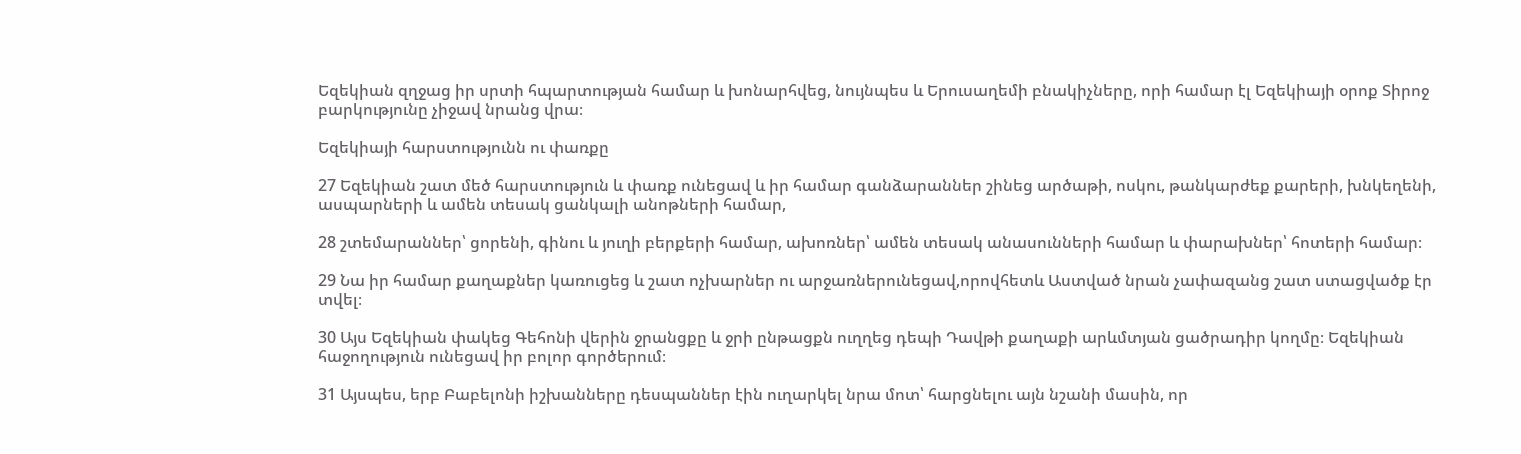Եզեկիան զղջաց իր սրտի հպարտության համար և խոնարհվեց, նույնպես և Երուսաղեմի բնակիչները, որի համար էլ Եզեկիայի օրոք Տիրոջ բարկությունը չիջավ նրանց վրա։

Եզեկիայի հարստությունն ու փառքը

27 Եզեկիան շատ մեծ հարստություն և փառք ունեցավ և իր համար գանձարաններ շինեց արծաթի, ոսկու, թանկարժեք քարերի, խնկեղենի, ասպարների և ամեն տեսակ ցանկալի անոթների համար,

28 շտեմարաններ՝ ցորենի, գինու և յուղի բերքերի համար, ախոռներ՝ ամեն տեսակ անասունների համար և փարախներ՝ հոտերի համար։

29 Նա իր համար քաղաքներ կառուցեց և շատ ոչխարներ ու արջառներունեցավ,որովհետև Աստված նրան չափազանց շատ ստացվածք էր տվել։

30 Այս Եզեկիան փակեց Գեհոնի վերին ջրանցքը և ջրի ընթացքն ուղղեց դեպի Դավթի քաղաքի արևմտյան ցածրադիր կողմը։ Եզեկիան հաջողություն ունեցավ իր բոլոր գործերում։

31 Այսպես, երբ Բաբելոնի իշխանները դեսպաններ էին ուղարկել նրա մոտ՝ հարցնելու այն նշանի մասին, որ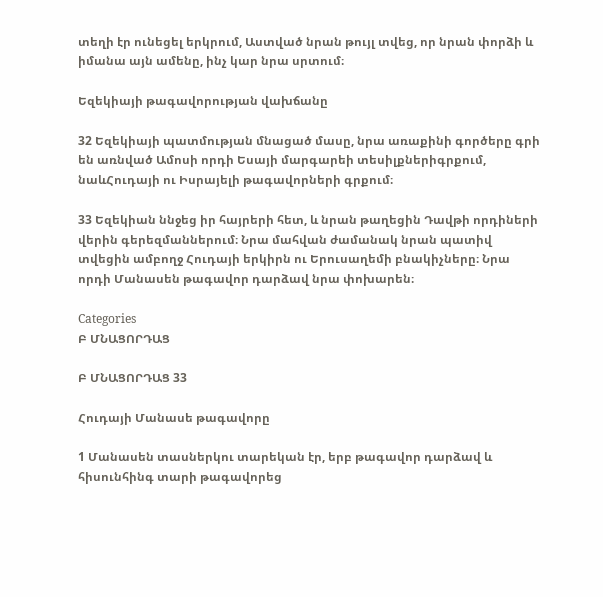տեղի էր ունեցել երկրում, Աստված նրան թույլ տվեց, որ նրան փորձի և իմանա այն ամենը, ինչ կար նրա սրտում։

Եզեկիայի թագավորության վախճանը

32 Եզեկիայի պատմության մնացած մասը, նրա առաքինի գործերը գրի են առնված Ամոսի որդի Եսայի մարգարեի տեսիլքներիգրքում, նաևՀուդայի ու Իսրայելի թագավորների գրքում։

33 Եզեկիան ննջեց իր հայրերի հետ, և նրան թաղեցին Դավթի որդիների վերին գերեզմաններում։ Նրա մահվան ժամանակ նրան պատիվ տվեցին ամբողջ Հուդայի երկիրն ու Երուսաղեմի բնակիչները։ Նրա որդի Մանասեն թագավոր դարձավ նրա փոխարեն։

Categories
Բ ՄՆԱՑՈՐԴԱՑ

Բ ՄՆԱՑՈՐԴԱՑ 33

Հուդայի Մանասե թագավորը

1 Մանասեն տասներկու տարեկան էր, երբ թագավոր դարձավ և հիսունհինգ տարի թագավորեց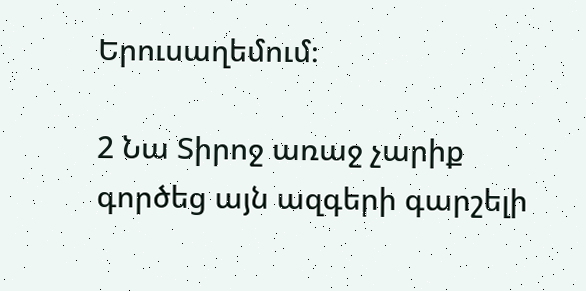Երուսաղեմում։

2 Նա Տիրոջ առաջ չարիք գործեց այն ազգերի գարշելի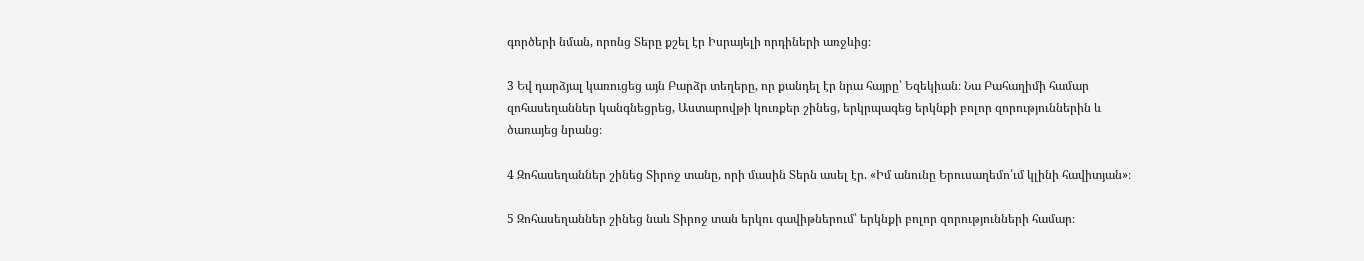գործերի նման, որոնց Տերը քշել էր Իսրայելի որդիների առջևից։

3 Եվ դարձյալ կառուցեց այն Բարձր տեղերը, որ քանդել էր նրա հայրը՝ Եզեկիան։ Նա Բահաղիմի համար զոհասեղաններ կանգնեցրեց, Աստարովթի կուռքեր շինեց, երկրպագեց երկնքի բոլոր զորություններին և ծառայեց նրանց։

4 Զոհասեղաններ շինեց Տիրոջ տանը, որի մասին Տերն ասել էր. «Իմ անունը Երուսաղեմո՛ւմ կլինի հավիտյան»։

5 Զոհասեղաններ շինեց նաև Տիրոջ տան երկու գավիթներում՝ երկնքի բոլոր զորությունների համար։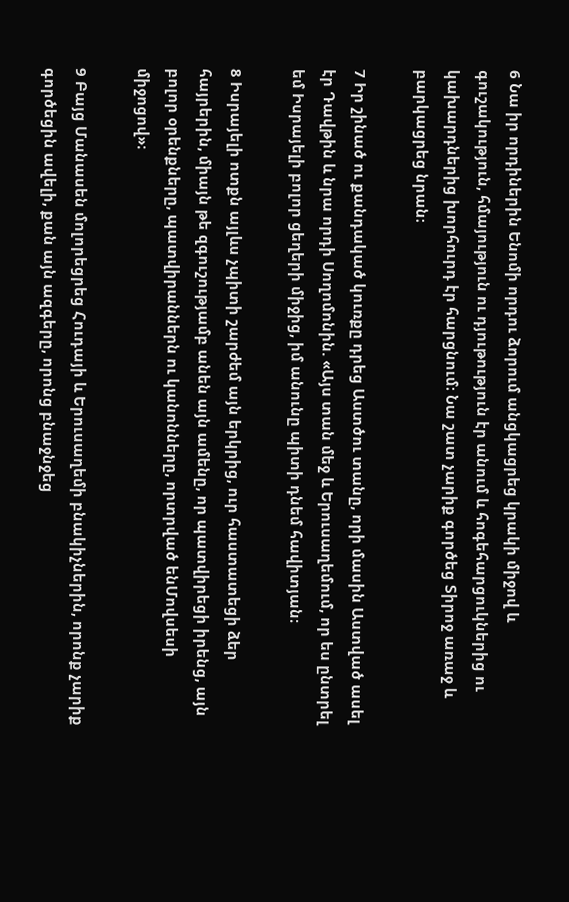6 Նա իր որդիներին Ենոմի որդու ձորում անցկացրեց կրակի միջով և գուշակություն, հմայություն ու դյութություն էր անում և հոգեհարցուկներից ու կախարդներից խորհուրդ էր հարցնում։ Նա շատ չարիք գործեց Տիրոջ առաջ և բարկացրեց նրան։

7 Իր շինած ու քանդակած կուռքը դրեց Աստծու տանը, որի մասին Աստված ասել էր Դավթին և նրա որդի Սողոմոնին. «Այս տան մեջ և Երուսաղեմում, որ ես ընտրել եմ Իսրայելի բոլոր ցեղերի միջից, իմ անունը պիտի դնեմ հավիտյան։

8 Իսրայելի ոտքն այլևս չպիտի շարժեմ այն երկրից, ուր հաստատեցի ձեր հայրերին, միայն թե զգուշությամբ անեն այն ամենը, որ պատվիրեցի իրենց, այն բոլոր օրենքները, պատվիրաններն ու կանոնները, որտրված ենՄովսեսի միջոցով»։

9 Բայց Մանասեն մոլորեցրեց Հուդայի և Երուսաղեմի բնակիչներին, որոնք չարիք գործեցին ավելի, քան այն ազգերը, որոնց բնաջնջեց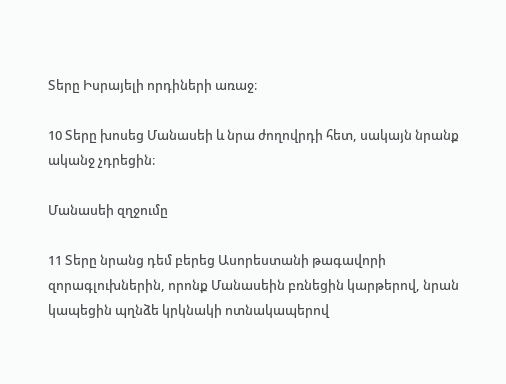Տերը Իսրայելի որդիների առաջ։

10 Տերը խոսեց Մանասեի և նրա ժողովրդի հետ, սակայն նրանք ականջ չդրեցին։

Մանասեի զղջումը

11 Տերը նրանց դեմ բերեց Ասորեստանի թագավորի զորագլուխներին, որոնք Մանասեին բռնեցին կարթերով, նրան կապեցին պղնձե կրկնակի ոտնակապերով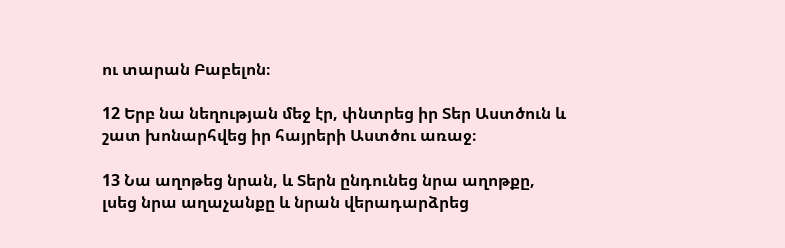ու տարան Բաբելոն։

12 Երբ նա նեղության մեջ էր, փնտրեց իր Տեր Աստծուն և շատ խոնարհվեց իր հայրերի Աստծու առաջ։

13 Նա աղոթեց նրան, և Տերն ընդունեց նրա աղոթքը, լսեց նրա աղաչանքը և նրան վերադարձրեց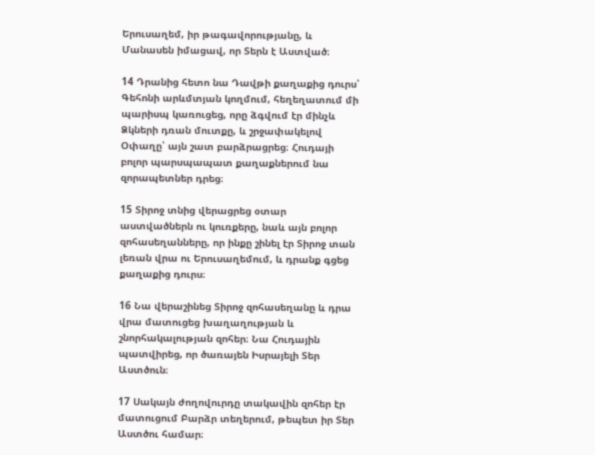Երուսաղեմ, իր թագավորությանը, և Մանասեն իմացավ, որ Տերն է Աստված։

14 Դրանից հետո նա Դավթի քաղաքից դուրս՝ Գեհոնի արևմտյան կողմում, հեղեղատում մի պարիսպ կառուցեց, որը ձգվում էր մինչև Ձկների դռան մուտքը, և շրջափակելով Օփաղը՝ այն շատ բարձրացրեց։ Հուդայի բոլոր պարսպապատ քաղաքներում նա զորապետներ դրեց։

15 Տիրոջ տնից վերացրեց օտար աստվածներն ու կուռքերը, նաև այն բոլոր զոհասեղանները, որ ինքը շինել էր Տիրոջ տան լեռան վրա ու Երուսաղեմում, և դրանք գցեց քաղաքից դուրս։

16 Նա վերաշինեց Տիրոջ զոհասեղանը և դրա վրա մատուցեց խաղաղության և շնորհակալության զոհեր։ Նա Հուդային պատվիրեց, որ ծառայեն Իսրայելի Տեր Աստծուն։

17 Սակայն ժողովուրդը տակավին զոհեր էր մատուցում Բարձր տեղերում, թեպետ իր Տեր Աստծու համար։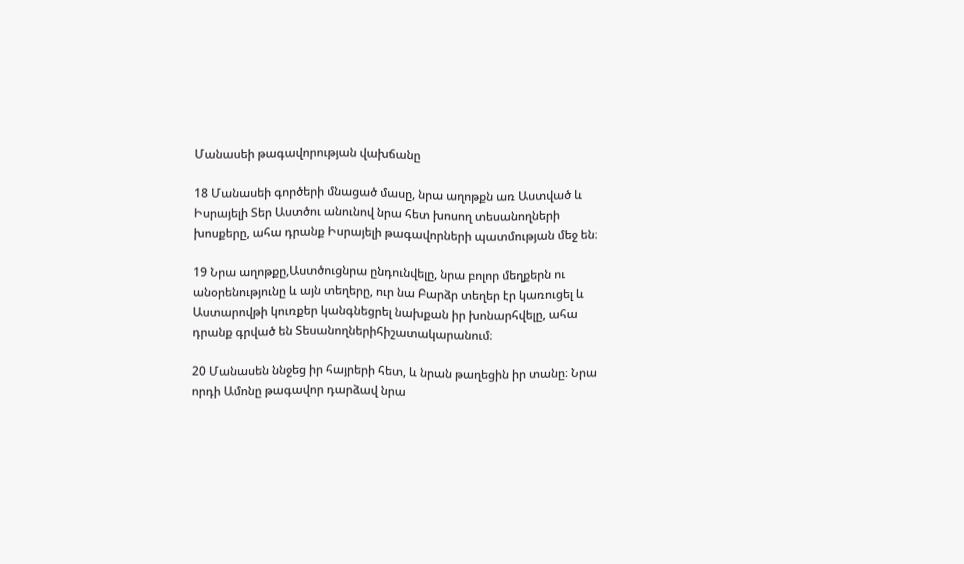Մանասեի թագավորության վախճանը

18 Մանասեի գործերի մնացած մասը, նրա աղոթքն առ Աստված և Իսրայելի Տեր Աստծու անունով նրա հետ խոսող տեսանողների խոսքերը, ահա դրանք Իսրայելի թագավորների պատմության մեջ են։

19 Նրա աղոթքը,Աստծուցնրա ընդունվելը, նրա բոլոր մեղքերն ու անօրենությունը և այն տեղերը, ուր նա Բարձր տեղեր էր կառուցել և Աստարովթի կուռքեր կանգնեցրել նախքան իր խոնարհվելը, ահա դրանք գրված են Տեսանողներիհիշատակարանում։

20 Մանասեն ննջեց իր հայրերի հետ, և նրան թաղեցին իր տանը։ Նրա որդի Ամոնը թագավոր դարձավ նրա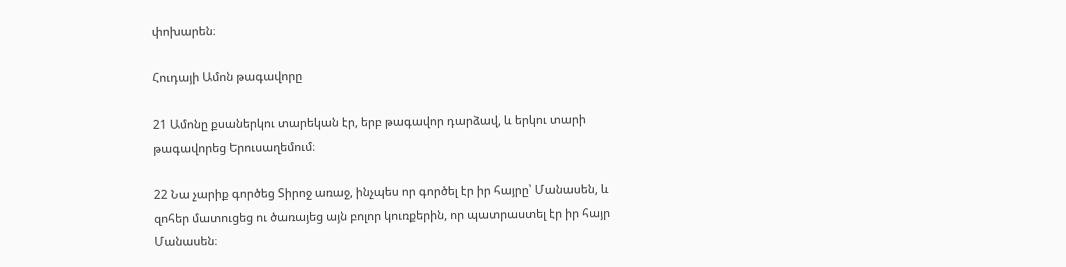փոխարեն։

Հուդայի Ամոն թագավորը

21 Ամոնը քսաներկու տարեկան էր, երբ թագավոր դարձավ, և երկու տարի թագավորեց Երուսաղեմում։

22 Նա չարիք գործեց Տիրոջ առաջ, ինչպես որ գործել էր իր հայրը՝ Մանասեն, և զոհեր մատուցեց ու ծառայեց այն բոլոր կուռքերին, որ պատրաստել էր իր հայր Մանասեն։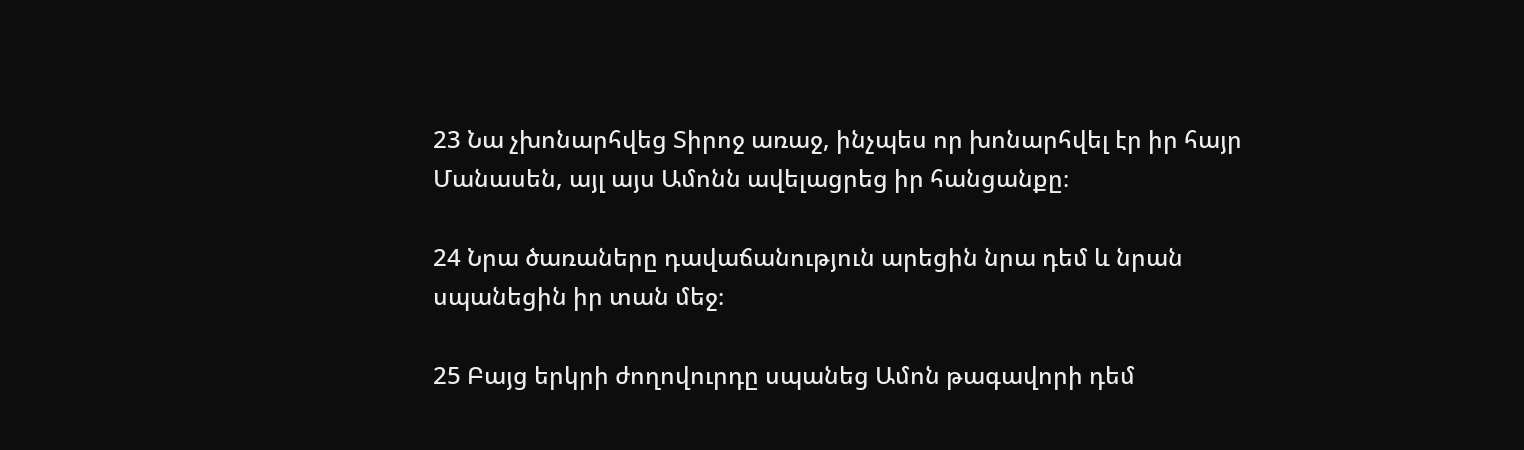23 Նա չխոնարհվեց Տիրոջ առաջ, ինչպես որ խոնարհվել էր իր հայր Մանասեն, այլ այս Ամոնն ավելացրեց իր հանցանքը։

24 Նրա ծառաները դավաճանություն արեցին նրա դեմ և նրան սպանեցին իր տան մեջ։

25 Բայց երկրի ժողովուրդը սպանեց Ամոն թագավորի դեմ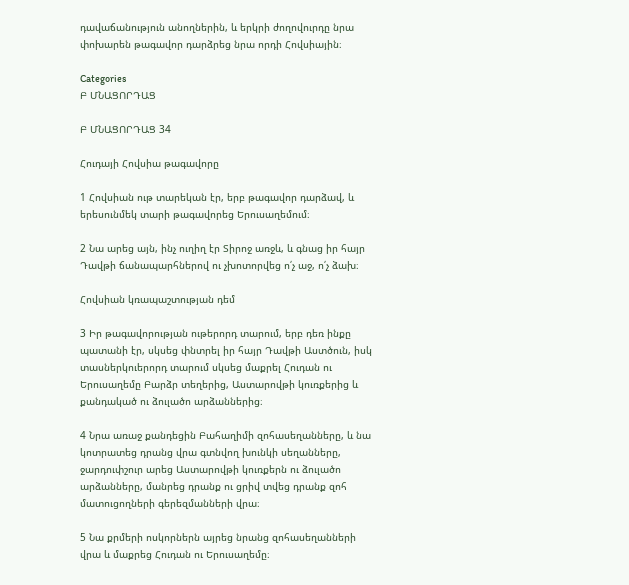դավաճանություն անողներին, և երկրի ժողովուրդը նրա փոխարեն թագավոր դարձրեց նրա որդի Հովսիային։

Categories
Բ ՄՆԱՑՈՐԴԱՑ

Բ ՄՆԱՑՈՐԴԱՑ 34

Հուդայի Հովսիա թագավորը

1 Հովսիան ութ տարեկան էր, երբ թագավոր դարձավ, և երեսունմեկ տարի թագավորեց Երուսաղեմում։

2 Նա արեց այն, ինչ ուղիղ էր Տիրոջ առջև, և գնաց իր հայր Դավթի ճանապարհներով ու չխոտորվեց ո՛չ աջ, ո՛չ ձախ։

Հովսիան կռապաշտության դեմ

3 Իր թագավորության ութերորդ տարում, երբ դեռ ինքը պատանի էր, սկսեց փնտրել իր հայր Դավթի Աստծուն, իսկ տասներկուերորդ տարում սկսեց մաքրել Հուդան ու Երուսաղեմը Բարձր տեղերից, Աստարովթի կուռքերից և քանդակած ու ձուլածո արձաններից։

4 Նրա առաջ քանդեցին Բահաղիմի զոհասեղանները, և նա կոտրատեց դրանց վրա գտնվող խունկի սեղանները, ջարդուփշուր արեց Աստարովթի կուռքերն ու ձուլածո արձանները, մանրեց դրանք ու ցրիվ տվեց դրանք զոհ մատուցողների գերեզմանների վրա։

5 Նա քրմերի ոսկորներն այրեց նրանց զոհասեղանների վրա և մաքրեց Հուդան ու Երուսաղեմը։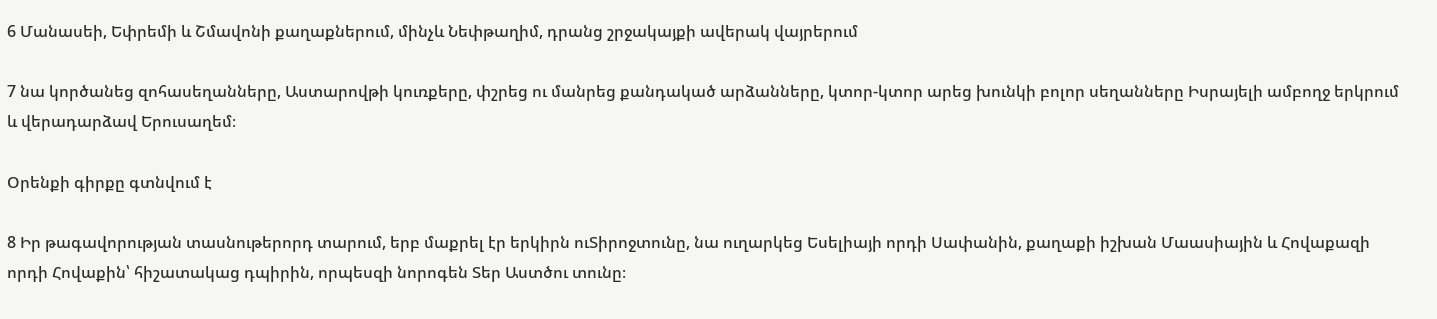6 Մանասեի, Եփրեմի և Շմավոնի քաղաքներում, մինչև Նեփթաղիմ, դրանց շրջակայքի ավերակ վայրերում

7 նա կործանեց զոհասեղանները, Աստարովթի կուռքերը, փշրեց ու մանրեց քանդակած արձանները, կտոր-կտոր արեց խունկի բոլոր սեղանները Իսրայելի ամբողջ երկրում և վերադարձավ Երուսաղեմ։

Օրենքի գիրքը գտնվում է

8 Իր թագավորության տասնութերորդ տարում, երբ մաքրել էր երկիրն ուՏիրոջտունը, նա ուղարկեց Եսելիայի որդի Սափանին, քաղաքի իշխան Մաասիային և Հովաքազի որդի Հովաքին՝ հիշատակաց դպիրին, որպեսզի նորոգեն Տեր Աստծու տունը։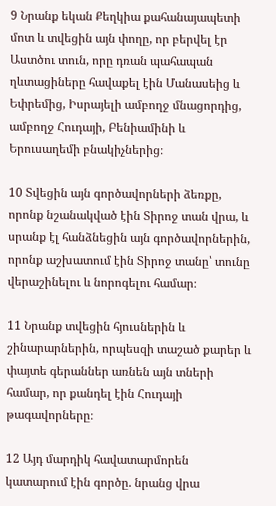9 Նրանք եկան Քեղկիա քահանայապետի մոտ և տվեցին այն փողը, որ բերվել էր Աստծու տուն, որը դռան պահապան ղևտացիները հավաքել էին Մանասեից և Եփրեմից, Իսրայելի ամբողջ մնացորդից, ամբողջ Հուդայի, Բենիամինի և Երուսաղեմի բնակիչներից։

10 Տվեցին այն գործավորների ձեռքը, որոնք նշանակված էին Տիրոջ տան վրա, և սրանք էլ հանձնեցին այն գործավորներին, որոնք աշխատում էին Տիրոջ տանը՝ տունը վերաշինելու և նորոգելու համար։

11 Նրանք տվեցին հյուսներին և շինարարներին, որպեսզի տաշած քարեր և փայտե գերաններ առնեն այն տների համար, որ քանդել էին Հուդայի թագավորները։

12 Այդ մարդիկ հավատարմորեն կատարում էին գործը. նրանց վրա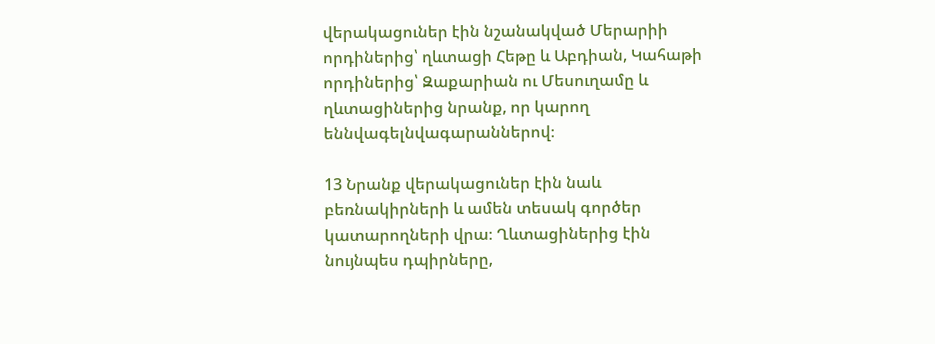վերակացուներ էին նշանակված Մերարիի որդիներից՝ ղևտացի Հեթը և Աբդիան, Կահաթի որդիներից՝ Զաքարիան ու Մեսուղամը և ղևտացիներից նրանք, որ կարող եննվագելնվագարաններով։

13 Նրանք վերակացուներ էին նաև բեռնակիրների և ամեն տեսակ գործեր կատարողների վրա։ Ղևտացիներից էին նույնպես դպիրները,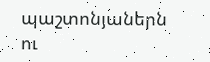պաշտոնյաներն ու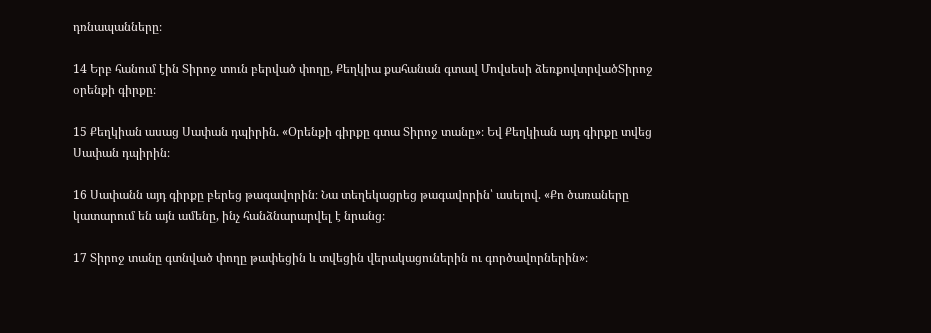դռնապանները։

14 Երբ հանում էին Տիրոջ տուն բերված փողը, Քեղկիա քահանան գտավ Մովսեսի ձեռքովտրվածՏիրոջ օրենքի գիրքը։

15 Քեղկիան ասաց Սափան դպիրին. «Օրենքի գիրքը գտա Տիրոջ տանը»։ Եվ Քեղկիան այդ գիրքը տվեց Սափան դպիրին։

16 Սափանն այդ գիրքը բերեց թագավորին։ Նա տեղեկացրեց թագավորին՝ ասելով. «Քո ծառաները կատարում են այն ամենը, ինչ հանձնարարվել է նրանց։

17 Տիրոջ տանը գտնված փողը թափեցին և տվեցին վերակացուներին ու գործավորներին»։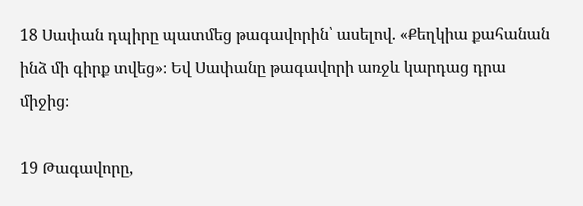18 Սափան դպիրը պատմեց թագավորին՝ ասելով. «Քեղկիա քահանան ինձ մի գիրք տվեց»։ Եվ Սափանը թագավորի առջև կարդաց դրա միջից։

19 Թագավորը,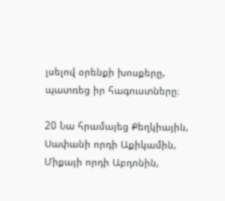լսելով օրենքի խոսքերը, պատռեց իր հագուստները։

20 Նա հրամայեց Քեղկիային, Սափանի որդի Աքիկամին, Միքայի որդի Աբդոնին,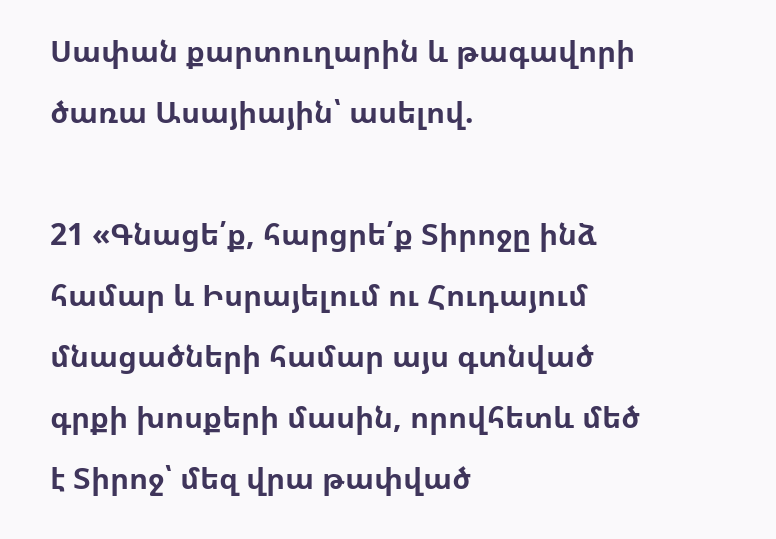Սափան քարտուղարին և թագավորի ծառա Ասայիային՝ ասելով.

21 «Գնացե՛ք, հարցրե՛ք Տիրոջը ինձ համար և Իսրայելում ու Հուդայում մնացածների համար այս գտնված գրքի խոսքերի մասին, որովհետև մեծ է Տիրոջ՝ մեզ վրա թափված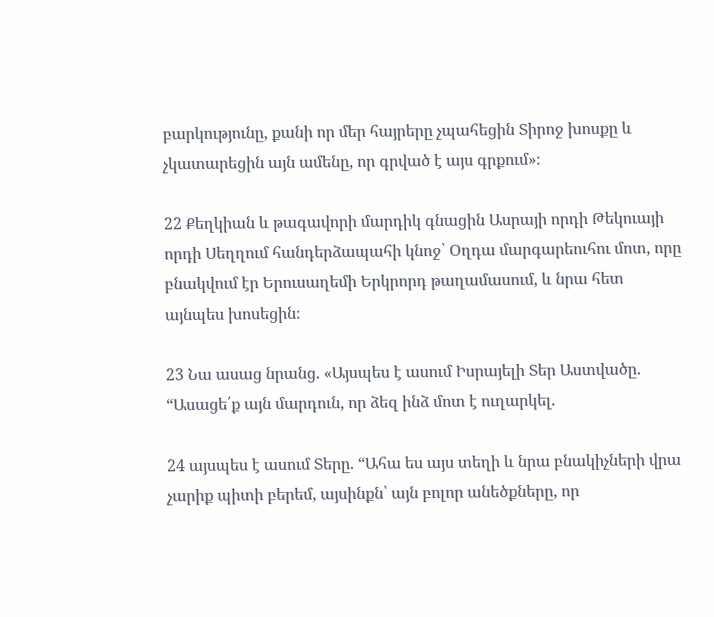բարկությունը, քանի որ մեր հայրերը չպահեցին Տիրոջ խոսքը և չկատարեցին այն ամենը, որ գրված է այս գրքում»։

22 Քեղկիան և թագավորի մարդիկ գնացին Ասրայի որդի Թեկուայի որդի Սեղղում հանդերձապահի կնոջ՝ Օղդա մարգարեուհու մոտ, որը բնակվում էր Երուսաղեմի Երկրորդ թաղամասում, և նրա հետ այնպես խոսեցին։

23 Նա ասաց նրանց. «Այսպես է ասում Իսրայելի Տեր Աստվածը. “Ասացե՛ք այն մարդուն, որ ձեզ ինձ մոտ է ուղարկել.

24 այսպես է ասում Տերը. “Ահա ես այս տեղի և նրա բնակիչների վրա չարիք պիտի բերեմ, այսինքն՝ այն բոլոր անեծքները, որ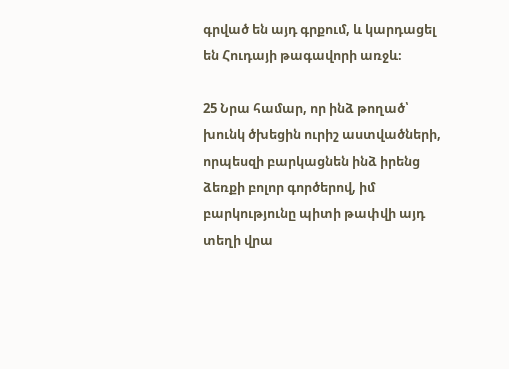գրված են այդ գրքում, և կարդացել են Հուդայի թագավորի առջև։

25 Նրա համար, որ ինձ թողած՝ խունկ ծխեցին ուրիշ աստվածների, որպեսզի բարկացնեն ինձ իրենց ձեռքի բոլոր գործերով, իմ բարկությունը պիտի թափվի այդ տեղի վրա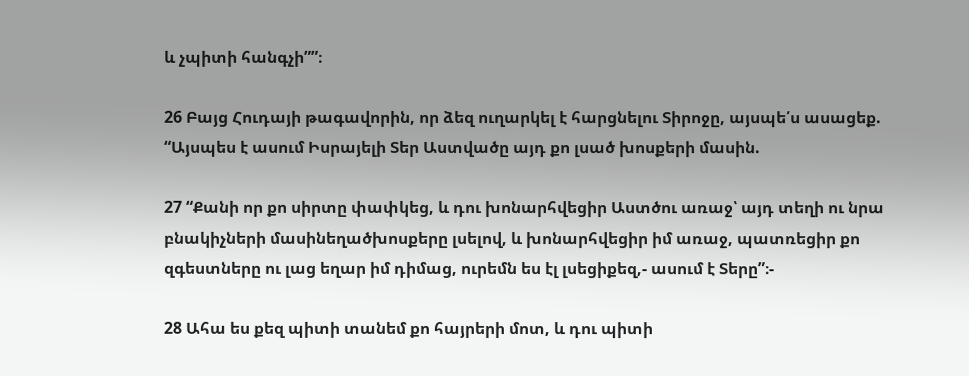և չպիտի հանգչի””։

26 Բայց Հուդայի թագավորին, որ ձեզ ուղարկել է հարցնելու Տիրոջը, այսպե՛ս ասացեք. “Այսպես է ասում Իսրայելի Տեր Աստվածը այդ քո լսած խոսքերի մասին.

27 “Քանի որ քո սիրտը փափկեց, և դու խոնարհվեցիր Աստծու առաջ՝ այդ տեղի ու նրա բնակիչների մասինեղածխոսքերը լսելով, և խոնարհվեցիր իմ առաջ, պատռեցիր քո զգեստները ու լաց եղար իմ դիմաց, ուրեմն ես էլ լսեցիքեզ,- ասում է Տերը”։-

28 Ահա ես քեզ պիտի տանեմ քո հայրերի մոտ, և դու պիտի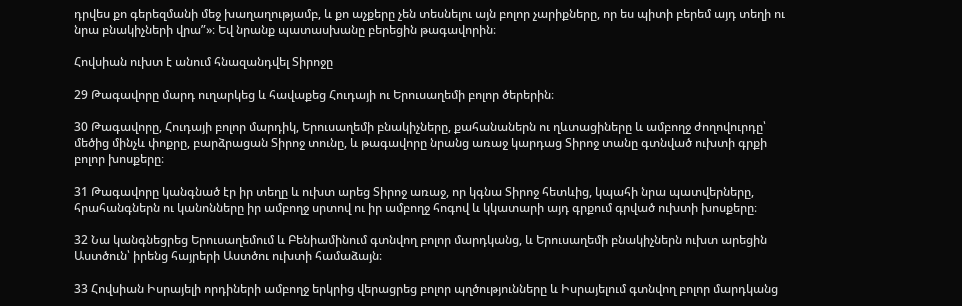դրվես քո գերեզմանի մեջ խաղաղությամբ, և քո աչքերը չեն տեսնելու այն բոլոր չարիքները, որ ես պիտի բերեմ այդ տեղի ու նրա բնակիչների վրա”»։ Եվ նրանք պատասխանը բերեցին թագավորին։

Հովսիան ուխտ է անում հնազանդվել Տիրոջը

29 Թագավորը մարդ ուղարկեց և հավաքեց Հուդայի ու Երուսաղեմի բոլոր ծերերին։

30 Թագավորը, Հուդայի բոլոր մարդիկ, Երուսաղեմի բնակիչները, քահանաներն ու ղևտացիները և ամբողջ ժողովուրդը՝ մեծից մինչև փոքրը, բարձրացան Տիրոջ տունը, և թագավորը նրանց առաջ կարդաց Տիրոջ տանը գտնված ուխտի գրքի բոլոր խոսքերը։

31 Թագավորը կանգնած էր իր տեղը և ուխտ արեց Տիրոջ առաջ, որ կգնա Տիրոջ հետևից, կպահի նրա պատվերները, հրահանգներն ու կանոնները իր ամբողջ սրտով ու իր ամբողջ հոգով և կկատարի այդ գրքում գրված ուխտի խոսքերը։

32 Նա կանգնեցրեց Երուսաղեմում և Բենիամինում գտնվող բոլոր մարդկանց, և Երուսաղեմի բնակիչներն ուխտ արեցին Աստծուն՝ իրենց հայրերի Աստծու ուխտի համաձայն։

33 Հովսիան Իսրայելի որդիների ամբողջ երկրից վերացրեց բոլոր պղծությունները և Իսրայելում գտնվող բոլոր մարդկանց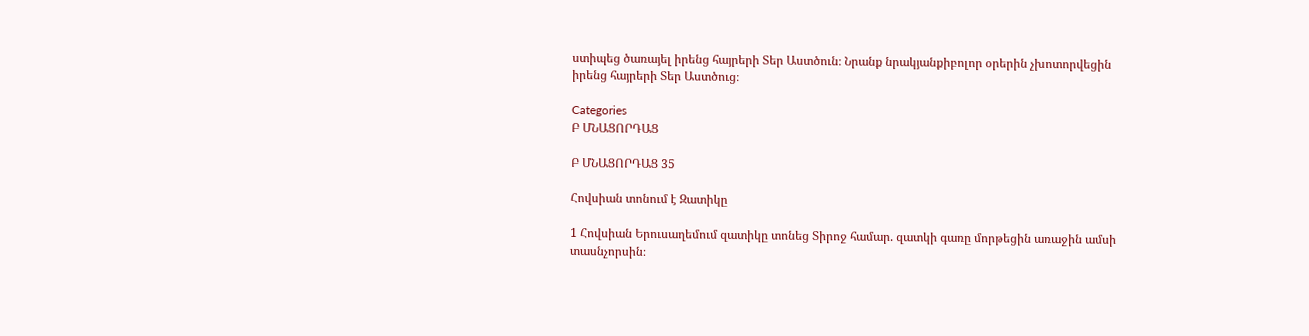ստիպեց ծառայել իրենց հայրերի Տեր Աստծուն։ Նրանք նրակյանքիբոլոր օրերին չխոտորվեցին իրենց հայրերի Տեր Աստծուց։

Categories
Բ ՄՆԱՑՈՐԴԱՑ

Բ ՄՆԱՑՈՐԴԱՑ 35

Հովսիան տոնում է Զատիկը

1 Հովսիան Երուսաղեմում զատիկը տոնեց Տիրոջ համար. զատկի գառը մորթեցին առաջին ամսի տասնչորսին։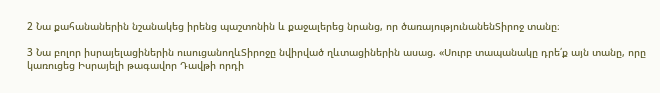2 Նա քահանաներին նշանակեց իրենց պաշտոնին և քաջալերեց նրանց, որ ծառայությունանենՏիրոջ տանը։

3 Նա բոլոր իսրայելացիներին ուսուցանողևՏիրոջը նվիրված ղևտացիներին ասաց. «Սուրբ տապանակը դրե՛ք այն տանը, որը կառուցեց Իսրայելի թագավոր Դավթի որդի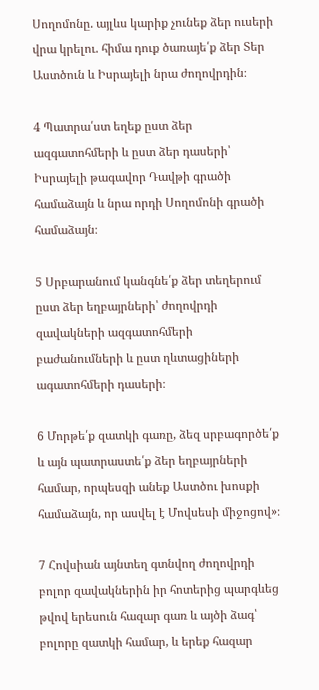Սողոմոնը. այլևս կարիք չունեք ձեր ուսերի վրա կրելու. հիմա դուք ծառայե՛ք ձեր Տեր Աստծուն և Իսրայելի նրա ժողովրդին։

4 Պատրա՛ստ եղեք ըստ ձեր ազգատոհմերի և ըստ ձեր դասերի՝ Իսրայելի թագավոր Դավթի գրածի համաձայն և նրա որդի Սողոմոնի գրածի համաձայն։

5 Սրբարանում կանգնե՛ք ձեր տեղերում ըստ ձեր եղբայրների՝ ժողովրդի զավակների ազգատոհմերի բաժանումների և ըստ ղևտացիների ագատոհմերի դասերի։

6 Մորթե՛ք զատկի գառը, ձեզ սրբագործե՛ք և այն պատրաստե՛ք ձեր եղբայրների համար, որպեսզի անեք Աստծու խոսքի համաձայն, որ ասվել է Մովսեսի միջոցով»։

7 Հովսիան այնտեղ գտնվող ժողովրդի բոլոր զավակներին իր հոտերից պարգևեց թվով երեսուն հազար գառ և այծի ձագ՝ բոլորը զատկի համար, և երեք հազար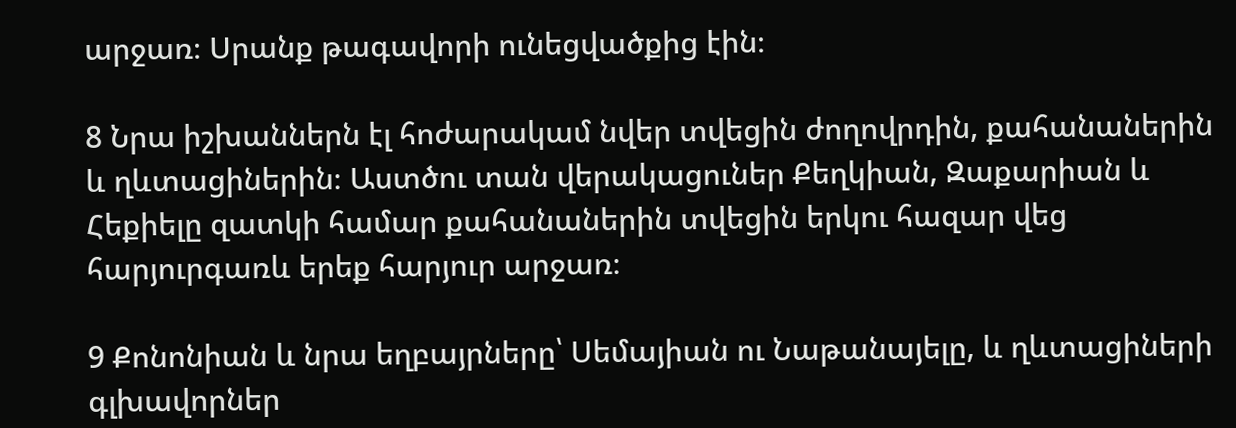արջառ։ Սրանք թագավորի ունեցվածքից էին։

8 Նրա իշխաններն էլ հոժարակամ նվեր տվեցին ժողովրդին, քահանաներին և ղևտացիներին։ Աստծու տան վերակացուներ Քեղկիան, Զաքարիան և Հեքիելը զատկի համար քահանաներին տվեցին երկու հազար վեց հարյուրգառև երեք հարյուր արջառ։

9 Քոնոնիան և նրա եղբայրները՝ Սեմայիան ու Նաթանայելը, և ղևտացիների գլխավորներ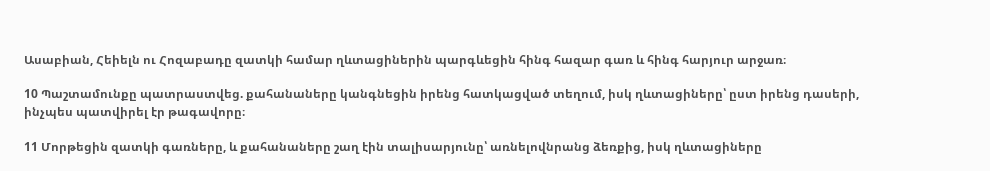Ասաբիան, Հեիելն ու Հոզաբադը զատկի համար ղևտացիներին պարգևեցին հինգ հազար գառ և հինգ հարյուր արջառ։

10 Պաշտամունքը պատրաստվեց. քահանաները կանգնեցին իրենց հատկացված տեղում, իսկ ղևտացիները՝ ըստ իրենց դասերի, ինչպես պատվիրել էր թագավորը։

11 Մորթեցին զատկի գառները, և քահանաները շաղ էին տալիսարյունը՝ առնելովնրանց ձեռքից, իսկ ղևտացիները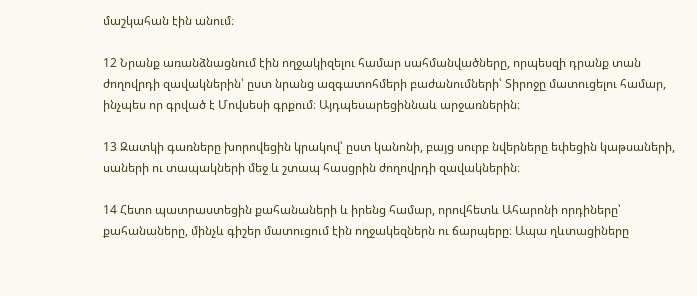մաշկահան էին անում։

12 Նրանք առանձնացնում էին ողջակիզելու համար սահմանվածները, որպեսզի դրանք տան ժողովրդի զավակներին՝ ըստ նրանց ազգատոհմերի բաժանումների՝ Տիրոջը մատուցելու համար, ինչպես որ գրված է Մովսեսի գրքում։ Այդպեսարեցիննաև արջառներին։

13 Զատկի գառները խորովեցին կրակով՝ ըստ կանոնի, բայց սուրբ նվերները եփեցին կաթսաների, սաների ու տապակների մեջ և շտապ հասցրին ժողովրդի զավակներին։

14 Հետո պատրաստեցին քահանաների և իրենց համար, որովհետև Ահարոնի որդիները՝ քահանաները, մինչև գիշեր մատուցում էին ողջակեզներն ու ճարպերը։ Ապա ղևտացիները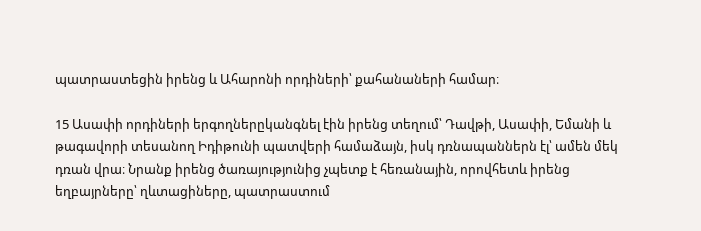պատրաստեցին իրենց և Ահարոնի որդիների՝ քահանաների համար։

15 Ասափի որդիների երգողներըկանգնել էին իրենց տեղում՝ Դավթի, Ասափի, Եմանի և թագավորի տեսանող Իդիթունի պատվերի համաձայն, իսկ դռնապաններն էլ՝ ամեն մեկ դռան վրա։ Նրանք իրենց ծառայությունից չպետք է հեռանային, որովհետև իրենց եղբայրները՝ ղևտացիները, պատրաստում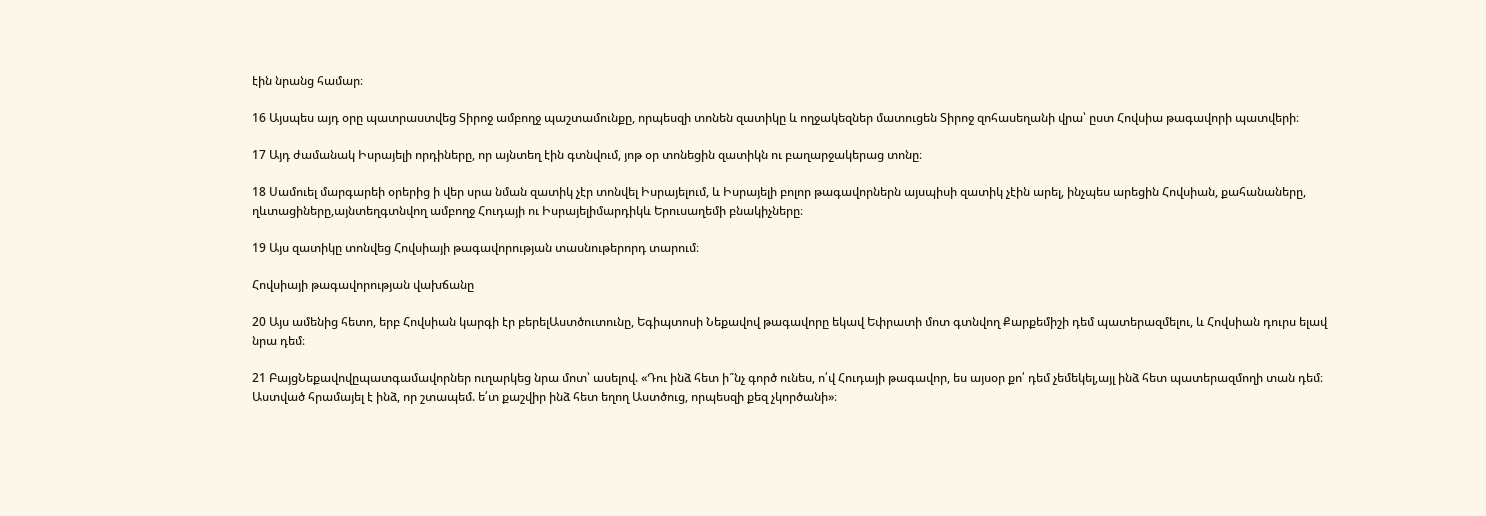էին նրանց համար։

16 Այսպես այդ օրը պատրաստվեց Տիրոջ ամբողջ պաշտամունքը, որպեսզի տոնեն զատիկը և ողջակեզներ մատուցեն Տիրոջ զոհասեղանի վրա՝ ըստ Հովսիա թագավորի պատվերի։

17 Այդ ժամանակ Իսրայելի որդիները, որ այնտեղ էին գտնվում, յոթ օր տոնեցին զատիկն ու բաղարջակերաց տոնը։

18 Սամուել մարգարեի օրերից ի վեր սրա նման զատիկ չէր տոնվել Իսրայելում, և Իսրայելի բոլոր թագավորներն այսպիսի զատիկ չէին արել, ինչպես արեցին Հովսիան, քահանաները, ղևտացիները,այնտեղգտնվող ամբողջ Հուդայի ու Իսրայելիմարդիկև Երուսաղեմի բնակիչները։

19 Այս զատիկը տոնվեց Հովսիայի թագավորության տասնութերորդ տարում։

Հովսիայի թագավորության վախճանը

20 Այս ամենից հետո, երբ Հովսիան կարգի էր բերելԱստծուտունը, Եգիպտոսի Նեքավով թագավորը եկավ Եփրատի մոտ գտնվող Քարքեմիշի դեմ պատերազմելու, և Հովսիան դուրս ելավ նրա դեմ։

21 ԲայցՆեքավովըպատգամավորներ ուղարկեց նրա մոտ՝ ասելով. «Դու ինձ հետ ի՞նչ գործ ունես, ո՛վ Հուդայի թագավոր, ես այսօր քո՛ դեմ չեմեկել,այլ ինձ հետ պատերազմողի տան դեմ։ Աստված հրամայել է ինձ, որ շտապեմ. ե՛տ քաշվիր ինձ հետ եղող Աստծուց, որպեսզի քեզ չկործանի»։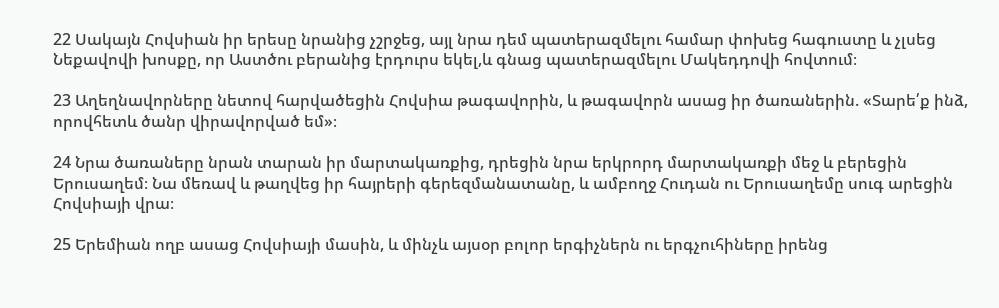22 Սակայն Հովսիան իր երեսը նրանից չշրջեց, այլ նրա դեմ պատերազմելու համար փոխեց հագուստը և չլսեց Նեքավովի խոսքը, որ Աստծու բերանից էրդուրս եկել,և գնաց պատերազմելու Մակեդդովի հովտում։

23 Աղեղնավորները նետով հարվածեցին Հովսիա թագավորին, և թագավորն ասաց իր ծառաներին. «Տարե՛ք ինձ, որովհետև ծանր վիրավորված եմ»։

24 Նրա ծառաները նրան տարան իր մարտակառքից, դրեցին նրա երկրորդ մարտակառքի մեջ և բերեցին Երուսաղեմ։ Նա մեռավ և թաղվեց իր հայրերի գերեզմանատանը, և ամբողջ Հուդան ու Երուսաղեմը սուգ արեցին Հովսիայի վրա։

25 Երեմիան ողբ ասաց Հովսիայի մասին, և մինչև այսօր բոլոր երգիչներն ու երգչուհիները իրենց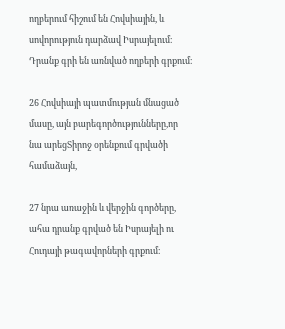ողբերում հիշում են Հովսիային, և սովորություն դարձավ Իսրայելում։ Դրանք գրի են առնված ողբերի գրքում։

26 Հովսիայի պատմության մնացած մասը, այն բարեգործությունները,որ նա արեցՏիրոջ օրենքում գրվածի համաձայն,

27 նրա առաջին և վերջին գործերը, ահա դրանք գրված են Իսրայելի ու Հուդայի թագավորների գրքում։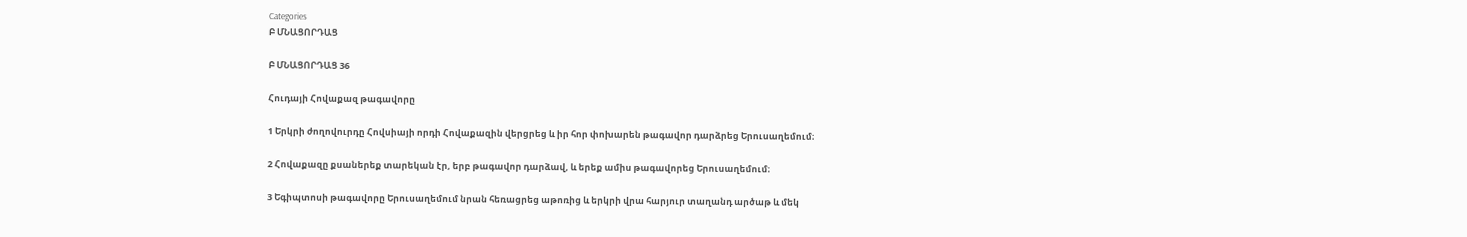Categories
Բ ՄՆԱՑՈՐԴԱՑ

Բ ՄՆԱՑՈՐԴԱՑ 36

Հուդայի Հովաքազ թագավորը

1 Երկրի ժողովուրդը Հովսիայի որդի Հովաքազին վերցրեց և իր հոր փոխարեն թագավոր դարձրեց Երուսաղեմում։

2 Հովաքազը քսաներեք տարեկան էր, երբ թագավոր դարձավ, և երեք ամիս թագավորեց Երուսաղեմում։

3 Եգիպտոսի թագավորը Երուսաղեմում նրան հեռացրեց աթոռից և երկրի վրա հարյուր տաղանդ արծաթ և մեկ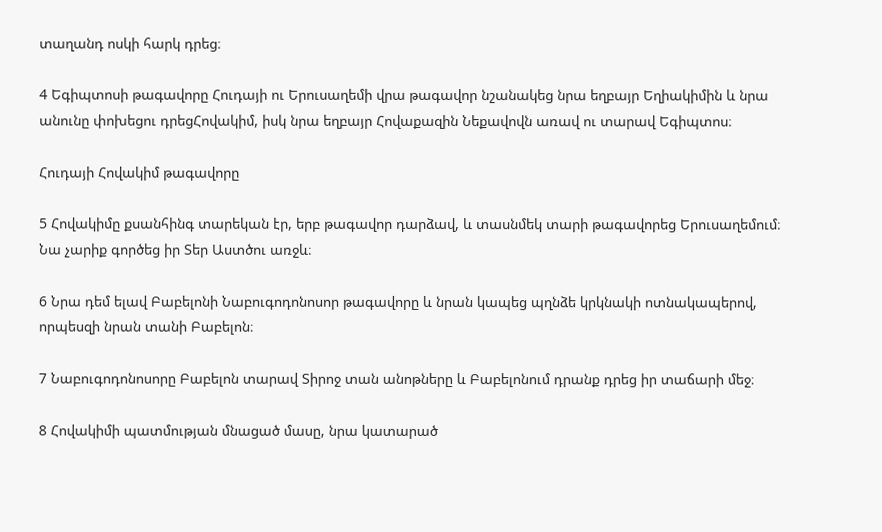տաղանդ ոսկի հարկ դրեց։

4 Եգիպտոսի թագավորը Հուդայի ու Երուսաղեմի վրա թագավոր նշանակեց նրա եղբայր Եղիակիմին և նրա անունը փոխեցու դրեցՀովակիմ, իսկ նրա եղբայր Հովաքազին Նեքավովն առավ ու տարավ Եգիպտոս։

Հուդայի Հովակիմ թագավորը

5 Հովակիմը քսանհինգ տարեկան էր, երբ թագավոր դարձավ, և տասնմեկ տարի թագավորեց Երուսաղեմում։ Նա չարիք գործեց իր Տեր Աստծու առջև։

6 Նրա դեմ ելավ Բաբելոնի Նաբուգոդոնոսոր թագավորը և նրան կապեց պղնձե կրկնակի ոտնակապերով, որպեսզի նրան տանի Բաբելոն։

7 Նաբուգոդոնոսորը Բաբելոն տարավ Տիրոջ տան անոթները և Բաբելոնում դրանք դրեց իր տաճարի մեջ։

8 Հովակիմի պատմության մնացած մասը, նրա կատարած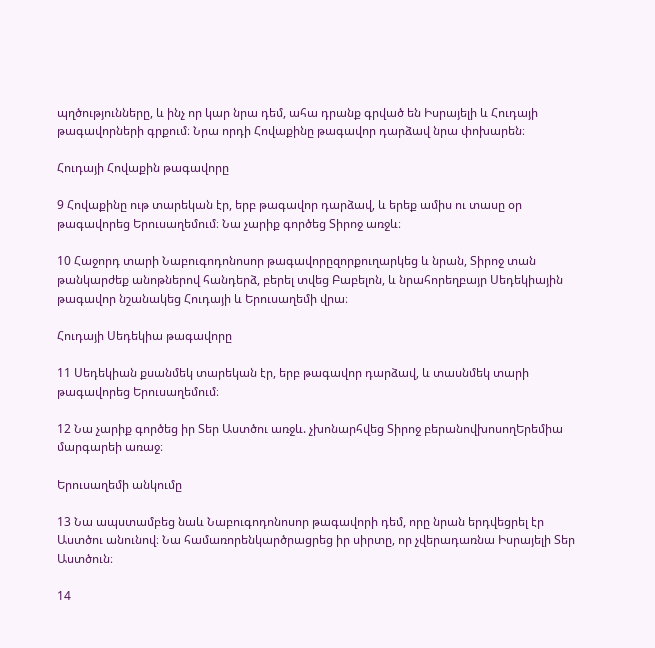պղծությունները, և ինչ որ կար նրա դեմ, ահա դրանք գրված են Իսրայելի և Հուդայի թագավորների գրքում։ Նրա որդի Հովաքինը թագավոր դարձավ նրա փոխարեն։

Հուդայի Հովաքին թագավորը

9 Հովաքինը ութ տարեկան էր, երբ թագավոր դարձավ, և երեք ամիս ու տասը օր թագավորեց Երուսաղեմում։ Նա չարիք գործեց Տիրոջ առջև։

10 Հաջորդ տարի Նաբուգոդոնոսոր թագավորըզորքուղարկեց և նրան, Տիրոջ տան թանկարժեք անոթներով հանդերձ, բերել տվեց Բաբելոն, և նրահորեղբայր Սեդեկիային թագավոր նշանակեց Հուդայի և Երուսաղեմի վրա։

Հուդայի Սեդեկիա թագավորը

11 Սեդեկիան քսանմեկ տարեկան էր, երբ թագավոր դարձավ, և տասնմեկ տարի թագավորեց Երուսաղեմում։

12 Նա չարիք գործեց իր Տեր Աստծու առջև. չխոնարհվեց Տիրոջ բերանովխոսողԵրեմիա մարգարեի առաջ։

Երուսաղեմի անկումը

13 Նա ապստամբեց նաև Նաբուգոդոնոսոր թագավորի դեմ, որը նրան երդվեցրել էր Աստծու անունով։ Նա համառորենկարծրացրեց իր սիրտը, որ չվերադառնա Իսրայելի Տեր Աստծուն։

14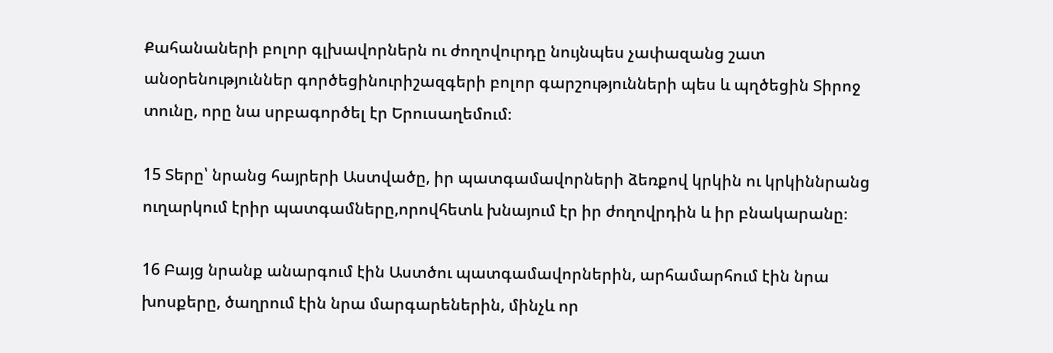Քահանաների բոլոր գլխավորներն ու ժողովուրդը նույնպես չափազանց շատ անօրենություններ գործեցինուրիշազգերի բոլոր գարշությունների պես և պղծեցին Տիրոջ տունը, որը նա սրբագործել էր Երուսաղեմում։

15 Տերը՝ նրանց հայրերի Աստվածը, իր պատգամավորների ձեռքով կրկին ու կրկիննրանց ուղարկում էրիր պատգամները,որովհետև խնայում էր իր ժողովրդին և իր բնակարանը։

16 Բայց նրանք անարգում էին Աստծու պատգամավորներին, արհամարհում էին նրա խոսքերը, ծաղրում էին նրա մարգարեներին, մինչև որ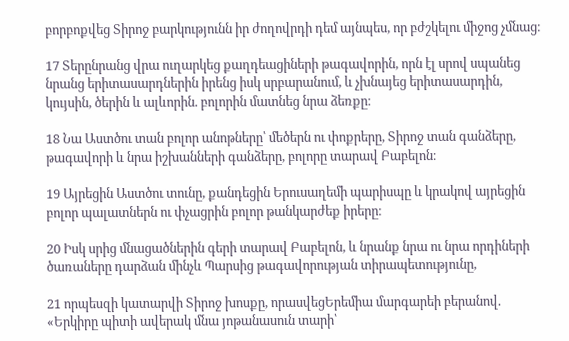բորբոքվեց Տիրոջ բարկությունն իր ժողովրդի դեմ այնպես, որ բժշկելու միջոց չմնաց։

17 Տերընրանց վրա ուղարկեց քաղդեացիների թագավորին, որն էլ սրով սպանեց նրանց երիտասարդներին իրենց իսկ սրբարանում, և չխնայեց երիտասարդին, կույսին, ծերին և ալևորին. բոլորին մատնեց նրա ձեռքը։

18 Նա Աստծու տան բոլոր անոթները՝ մեծերն ու փոքրերը, Տիրոջ տան գանձերը, թագավորի և նրա իշխանների գանձերը, բոլորը տարավ Բաբելոն։

19 Այրեցին Աստծու տունը, քանդեցին Երուսաղեմի պարիսպը և կրակով այրեցին բոլոր պալատներն ու փչացրին բոլոր թանկարժեք իրերը։

20 Իսկ սրից մնացածներին գերի տարավ Բաբելոն, և նրանք նրա ու նրա որդիների ծառաները դարձան մինչև Պարսից թագավորության տիրապետությունը,

21 որպեսզի կատարվի Տիրոջ խոսքը, որասվեցԵրեմիա մարգարեի բերանով. «Երկիրը պիտի ավերակ մնա յոթանասուն տարի՝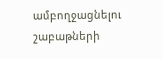ամբողջացնելու շաբաթների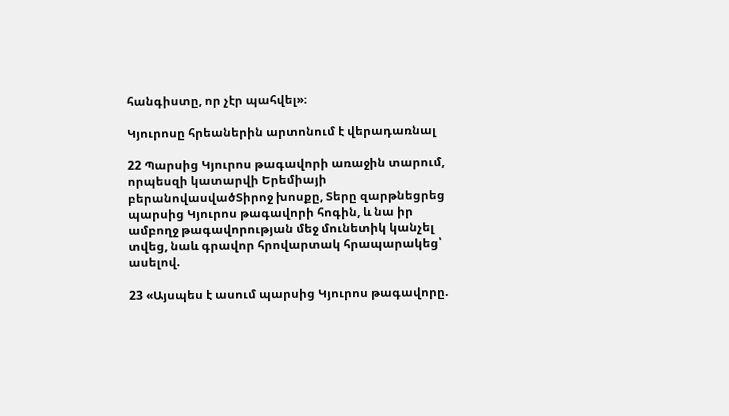հանգիստը, որ չէր պահվել»։

Կյուրոսը հրեաներին արտոնում է վերադառնալ

22 Պարսից Կյուրոս թագավորի առաջին տարում, որպեսզի կատարվի Երեմիայի բերանովասվածՏիրոջ խոսքը, Տերը զարթնեցրեց պարսից Կյուրոս թագավորի հոգին, և նա իր ամբողջ թագավորության մեջ մունետիկ կանչել տվեց, նաև գրավոր հրովարտակ հրապարակեց՝ ասելով.

23 «Այսպես է ասում պարսից Կյուրոս թագավորը.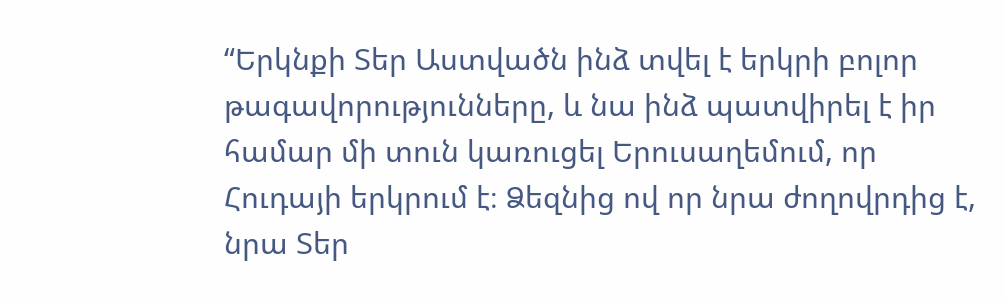“Երկնքի Տեր Աստվածն ինձ տվել է երկրի բոլոր թագավորությունները, և նա ինձ պատվիրել է իր համար մի տուն կառուցել Երուսաղեմում, որ Հուդայի երկրում է։ Ձեզնից ով որ նրա ժողովրդից է, նրա Տեր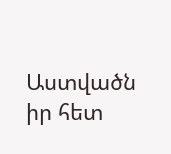Աստվածն իր հետ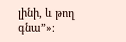լինի, և թող գնա”»։